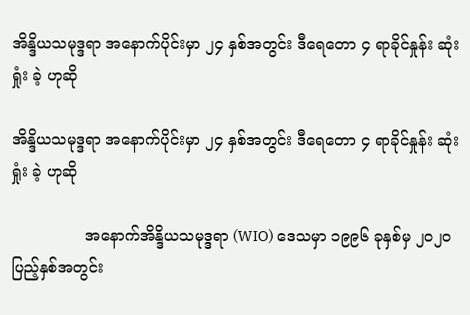အိန္ဒိယသမုဒ္ဒရာ အနောက်ပိုင်းမှာ ၂၄ နှစ်အတွင်း ဒီရေတော ၄ ရာခိုင်နှုန်း ဆုံးရှုံး ခဲ့ ဟုဆို

အိန္ဒိယသမုဒ္ဒရာ အနောက်ပိုင်းမှာ ၂၄ နှစ်အတွင်း ဒီရေတော ၄ ရာခိုင်နှုန်း ဆုံးရှုံး ခဲ့ ဟုဆို

               အနောက်အိန္ဒိယသမုဒ္ဒရာ (WIO) ဒေသမှာ ၁၉၉၆ ခုနှစ်မှ ၂၀၂၀ ပြည့်နှစ်အတွင်း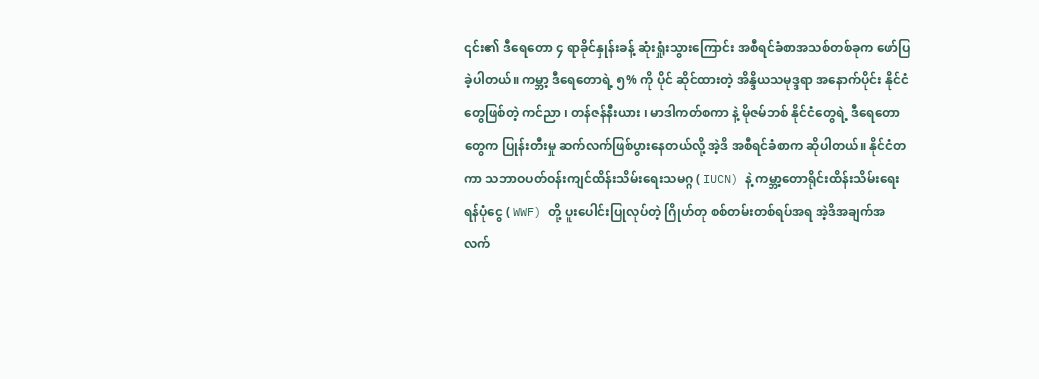၎င်း၏ ဒီရေတော ၄ ရာခိုင်နှုန်းခန့် ဆုံးရှုံးသွားကြောင်း အစီရင်ခံစာအသစ်တစ်ခုက ဖော်ပြခဲ့ပါတယ်။ ကမ္ဘာ့ ဒီရေတောရဲ့ ၅% ကို ပိုင် ဆိုင်ထားတဲ့ အိန္ဒိယသမုဒ္ဒရာ အနောက်ပိုင်း နိုင်ငံတွေဖြစ်တဲ့ ကင်ညာ ၊ တန်ဇန်နီးယား ၊ မာဒါကတ်စကာ နဲ့ မိုဇမ်ဘစ် နိုင်ငံတွေရဲ့ ဒီရေတောတွေက ပြုန်းတီးမှု ဆက်လက်ဖြစ်ပွားနေတယ်လို့ အဲ့ဒိ အစီရင်ခံစာက ဆိုပါတယ်။ နိုင်ငံတကာ သဘာဝပတ်ဝန်းကျင်ထိန်းသိမ်းရေးသမဂ္ဂ ( IUCN) နဲ့ ကမ္ဘာ့တောရိုင်းထိန်းသိမ်းရေး ရန်ပုံငွေ ( WWF) တို့ ပူးပေါင်းပြုလုပ်တဲ့ ဂြိုဟ်တု စစ်တမ်းတစ်ရပ်အရ အဲ့ဒိအချက်အလက်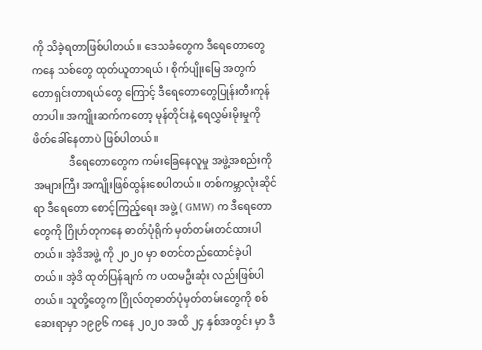ကို သိခဲ့ရတာဖြစ်ပါတယ်။ ဒေသခံတွေက ဒီရေတောတွေကနေ သစ်တွေ ထုတ်ယူတာရယ် ၊ စိုက်ပျိုးမြေ အတွက် တောရှင်းတာရယ်တွေ ကြောင့် ဒီရေတောတွေပြုန်းတီးကုန်တာပါ။ အကျိုးဆက်ကတော့ မုန်တိုင်းနဲ့ ရေလွှမ်းမိုးမှုကို ဖိတ်ခေါ်နေတာပဲ ဖြစ်ပါတယ်။
              ဒီရေတောတွေက ကမ်းခြေနေလူမှု အဖွဲ့အစည်းကို အများကြီး အကျိုးဖြစ်ထွန်းစေပါတယ်။ တစ်ကမ္ဘာလုံးဆိုင်ရာ ဒီရေတော စောင့်ကြည့်ရေး အဖွဲ့ ( GMW) က ဒီရေတောတွေကို ဂြိုဟ်တုကနေ ဓာတ်ပုံရိုက် မှတ်တမ်းတင်ထားပါတယ်။ အဲ့ဒိအဖွဲ့ ကို ၂၀၂၀ မှာ စတင်တည်ထောင်ခဲ့ပါတယ်။ အဲ့ဒိ ထုတ်ပြန်ချက် က ပထမဦးဆုံး လည်းဖြစ်ပါတယ်။ သူတို့တွေက ဂြိုလ်တုဓာတ်ပုံမှတ်တမ်းတွေကို စစ်ဆေးရာမှာ ၁၉၉၆ ကနေ ၂၀၂၀ အထိ ၂၄ နှစ်အတွင်း မှာ ဒီ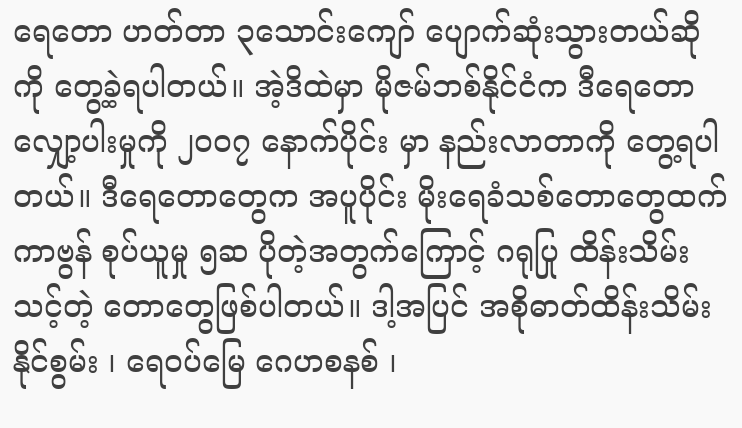ရေတော ဟတ်တာ ၃သောင်းကျော် ပျောက်ဆုံးသွားတယ်ဆိုကို တွေ့ခဲ့ရပါတယ်။ အဲ့ဒိထဲမှာ မိုဇမ်ဘစ်နိုင်ငံက ဒီရေတောလျှော့ပါးမှုကို ၂၀၀၇ နောက်ပိုင်း မှာ နည်းလာတာကို တွေ့ရပါတယ်။ ဒီရေတောတွေက အပူပိုင်း မိုးရေခံသစ်တောတွေထက် ကာဗွန် စုပ်ယူမှု ၅ဆ ပိုတဲ့အတွက်ကြောင့် ဂရုပြု ထိန်းသိမ်းသင့်တဲ့ တောတွေဖြစ်ပါတယ်။ ဒါ့အပြင် အစိုဓာတ်ထိန်းသိမ်းနိုင်စွမ်း ၊ ရေဝပ်မြေ ဂေဟစနစ် ၊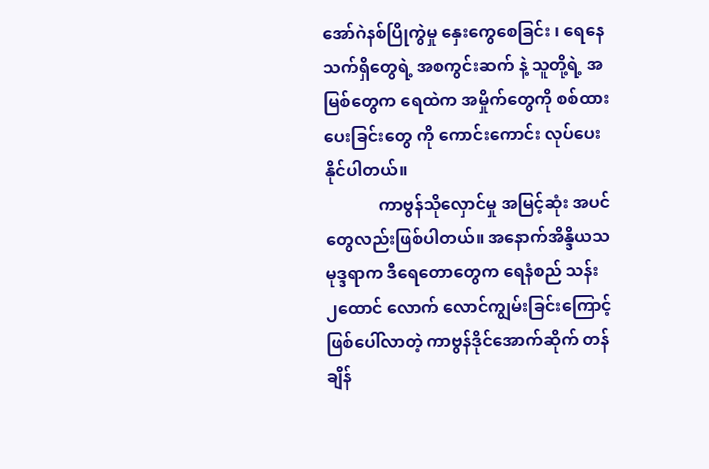အော်ဂဲနစ်ပြိုကွဲမှု နှေးကွေစေခြင်း ၊ ရေနေ သက်ရှိတွေရဲ့ အစကွင်းဆက် နဲ့ သူတို့ရဲ့ အမြစ်တွေက ရေထဲက အမှိုက်တွေကို စစ်ထားပေးခြင်းတွေ ကို ကောင်းကောင်း လုပ်ပေးနိုင်ပါတယ်။
             ကာဗွန်သိုလှောင်မှု အမြင့်ဆုံး အပင်တွေလည်းဖြစ်ပါတယ်။ အနောက်အိန္ဒိယသမုဒ္ဒရာက ဒီရေတောတွေက ရေနံစည် သန်း ၂ထောင် လောက် လောင်ကျွမ်းခြင်းကြောင့် ဖြစ်ပေါ်လာတဲ့ ကာဗွန်ဒိုင်အောက်ဆိုက် တန်ချိန်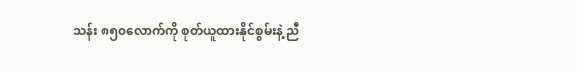သန်း ၈၅၀လောက်ကို စုတ်ယူထားနိုင်စွမ်းနဲ့ ညီ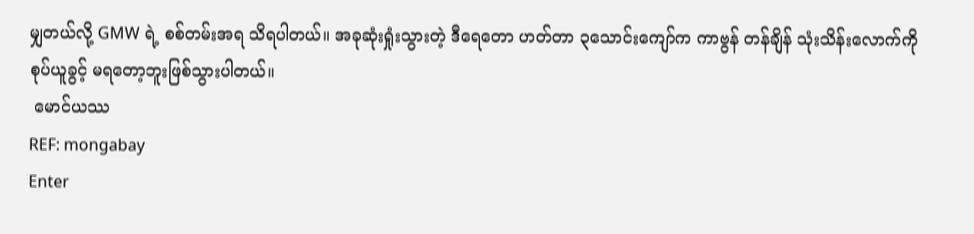မျှတယ်လို့ GMW ရဲ့ စစ်တမ်းအရ သိရပါတယ်။ အခုဆုံးရှုံးသွားတဲ့ ဒီရေတော ဟတ်တာ ၃သောင်းကျော်က ကာဗွန် တန်ချိန် သုံးသိန်းလောက်ကို စုပ်ယူခွင့် မရတော့ဘူးဖြစ်သွားပါတယ်။
 မောင်ယဿ
REF: mongabay
Enter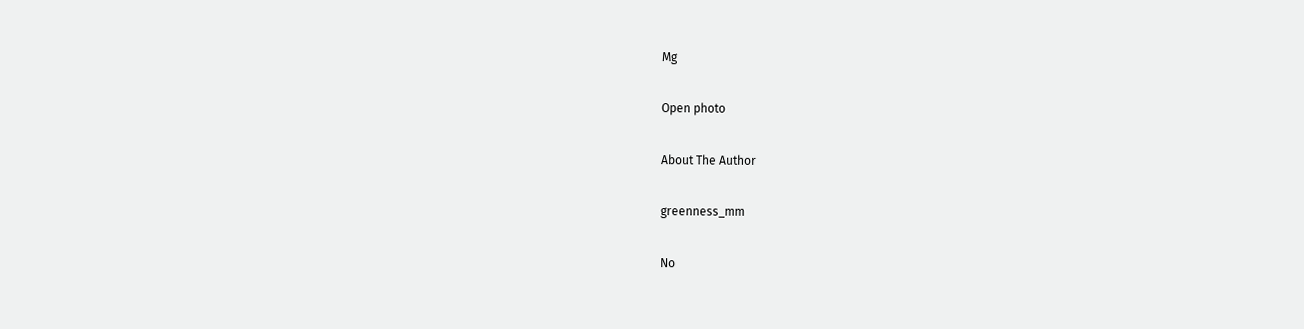Mg

Open photo

About The Author

greenness_mm

No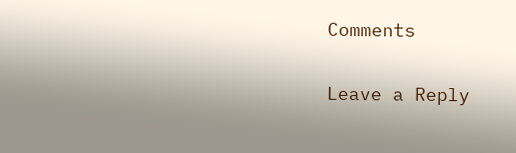Comments

Leave a Reply